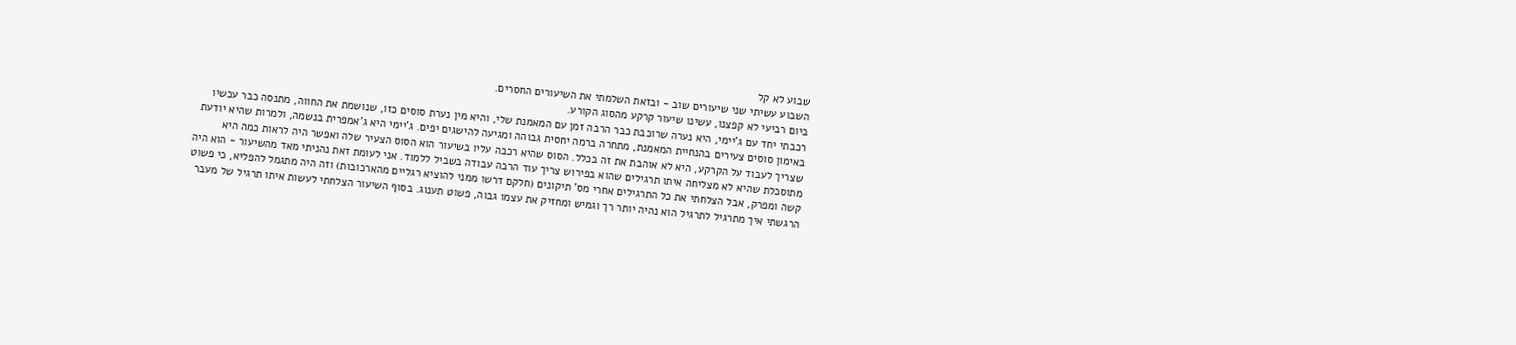שבוע לא קל
השבוע עשיתי שני שיעורים שוב - ובזאת השלמתי את השיעורים החסרים.
ביום רביעי לא קפצנו, עשינו שיעור קרקע מהסוג הקורע.
רכבתי יחד עם ג'יימי, היא נערה שרוכבת כבר הרבה זמן עם המאמנת שלי, והיא מין נערת סוסים כזו, שנושמת את החווה, מתנסה כבר עכשיו באימון סוסים צעירים בהנחיית המאמנת, מתחרה ברמה יחסית גבוהה ומגיעה להישגים יפים. ג'יימי היא ג'אמפרית בנשמה, ולמרות שהיא יודעת שצריך לעבוד על הקרקע, היא לא אוהבת את זה בכלל. הסוס שהיא רכבה עליו בשיעור הוא הסוס הצעיר שלה ואפשר היה לראות כמה היא מתוסכלת שהיא לא מצליחה איתו תרגילים שהוא בפירוש צריך עוד הרבה עבודה בשביל ללמוד. אני לעומת זאת נהניתי מאד מהשיעור - הוא היה קשה ומפרק, אבל הצלחתי את כל התרגילים אחרי מס' תיקונים (חלקם דרשו ממני להוציא רגליים מהארכובות) וזה היה מתגמל להפליא, כי פשוט הרגשתי איך מתרגיל לתרגיל הוא נהיה יותר רך וגמיש ומחזיק את עצמו גבוה, פשוט תענוג. בסוף השיעור הצלחתי לעשות איתו תרגיל של מעבר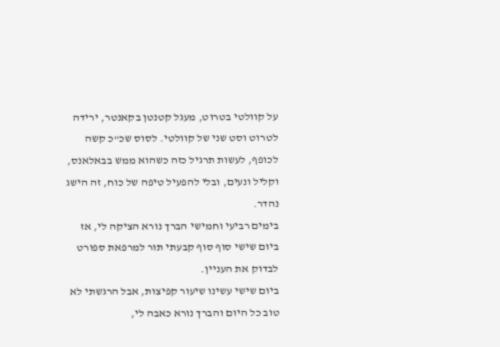על קוולטי בטרוט, מעגל קטנטן בקאנטר, ירידה לטרוט וסט שני של קוולטי. לסוס שכ"כ קשה לכופף, לעשות תרגיל כזה כשהוא ממש בבאלאנס, וקליל ונעים, ובלי להפעיל טיפה של כוח, זה הישג נהדר.
בימים רביעי וחמישי הברך נורא הציקה לי, אז ביום שישי סוף סוף קבעתי תור למרפאת ספורט לבדוק את העניין.
ביום שישי עשינו שיעור קפיצות, אבל הרגשתי לא טוב כל היום והברך נורא כאבה לי,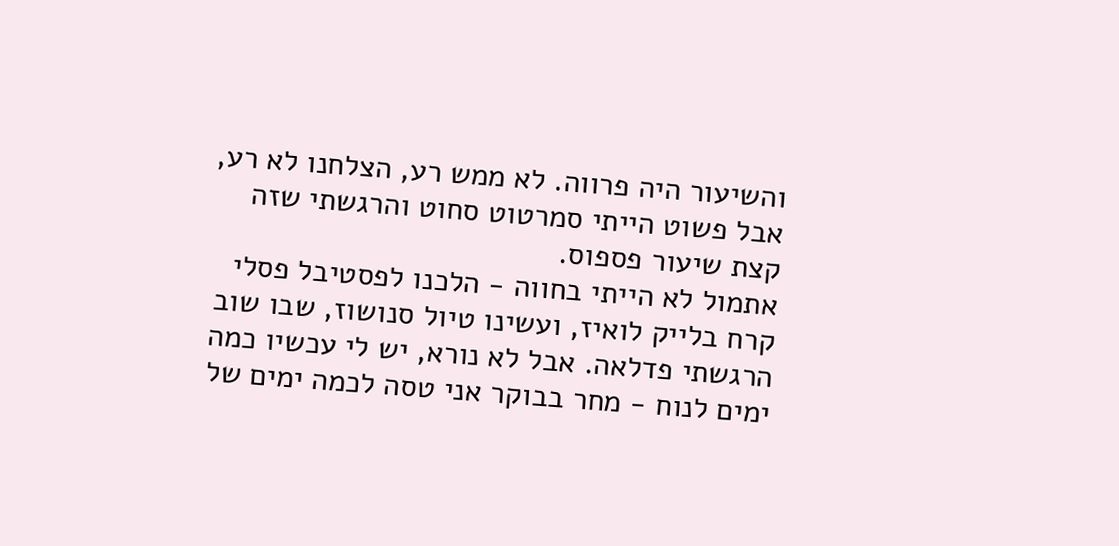והשיעור היה פרווה. לא ממש רע, הצלחנו לא רע, אבל פשוט הייתי סמרטוט סחוט והרגשתי שזה קצת שיעור פספוס.
אתמול לא הייתי בחווה - הלכנו לפסטיבל פסלי קרח בלייק לואיז, ועשינו טיול סנושוז, שבו שוב הרגשתי פדלאה. אבל לא נורא, יש לי עכשיו כמה ימים לנוח - מחר בבוקר אני טסה לכמה ימים של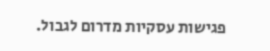פגישות עסקיות מדרום לגבול.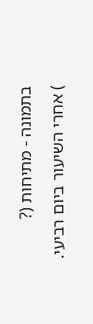בתמונה - מתיחות (?
) אחרי השיעור ביום רביעי.